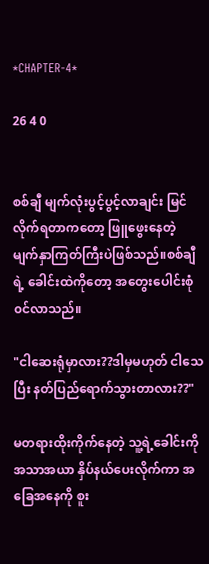*CHAPTER-4*

26 4 0


စစ်ချီ မျက်လုံးပွင့်ပွင့်လာချင်း မြင်လိုက်ရတာကတော့ ဖြူဖွေးနေတဲ့ မျက်နှာကြတ်ကြီးပဲဖြစ်သည်။စစ်ချီရဲ့ ခေါင်းထဲကိုတော့ အတွေးပေါင်းစုံ၀င်လာသည်။

"ငါဆေးရုံမှာလား??ဒါမှမဟုတ် ငါသေပြီး နတ်ပြည်ရောက်သွားတာလား??"

မတရားထိုးကိုက်နေတဲ့ သူ့ရဲ့ခေါင်းကို အသာအယာ နှိပ်နယ်ပေးလိုက်ကာ အခြေအနေကို စူး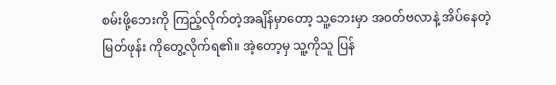စမ်းဖို့ဘေးကို ကြည့်လိုက်တဲ့အချိန်မှာတော့ သူ့ဘေးမှာ အ၀တ်ဗလာနဲ့ အိပ်နေတဲ့ မြတ်ဖုန်း ကိုတွေ့လိုက်ရ၏။ အဲ့တော့မှ သူ့ကိုသူ ပြန်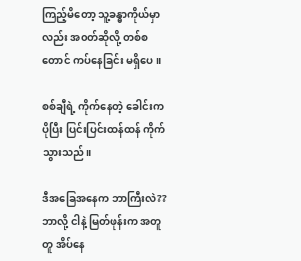ကြည့်မိတော့ သူ့ခန္ဓာကိုယ်မှာလည်း အ၀တ်ဆိုလို့ တစ်စတောင် ကပ်နေခြင်း မရှိပေ။

စစ်ချီရဲ့ ကိုက်နေတဲ့ ခေါင်းက ပိုပြီး ပြင်းပြင်းထန်ထန် ကိုက်သွားသည်။

ဒီအခြေအနေက ဘာကြီးလဲ??ဘာလို့ ငါနဲ့ မြတ်ဖုန်းက အတူတူ အိပ်နေ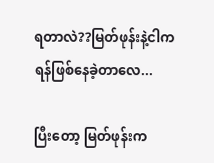ရတာလဲ??မြတ်ဖုန်းနဲ့ငါက ရန်ဖြစ်နေခဲ့တာလေ...

ပြီးတော့ မြတ်ဖုန်းက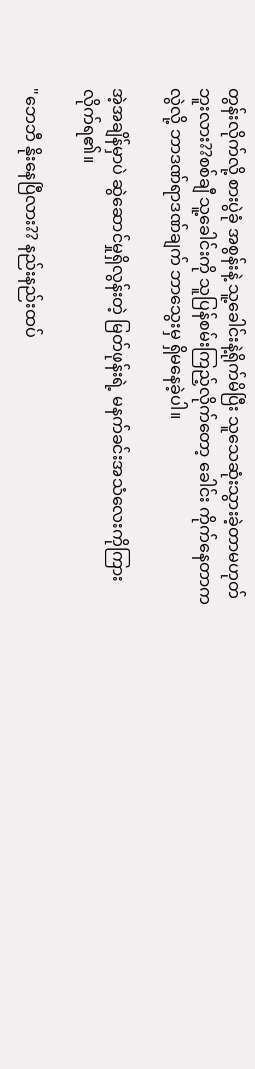တွန်းလိုက်လို့ စားပွဲခုံ အစွန်းနဲ့ သူ့ခေါင်းနဲ့ရိုက်မိပြီး သူသေဆုံးသွားခဲ့တာမဟုတ်ဘူးလား??စစ်ချီ သူ့ခေါင်းကို သူပြန်စမ်းကြည့်လိုက်တော့ ခေါင်း ကိုက်နေတာကလွဲလို့ ဘာဒဏ်ရာဒဏ်ချက် ဘာသွေးမှ ရှိမနေခဲ့ပါ။

အဲ့အချိန်မှာပဲ ဆွဲဆောင်မှုရှိလွန်းတဲ့ မြတ်ဖုန်းရဲ့ မနက်ခင်းအသံလေးကိုကြားလိုက်ရ၏။

"ဘေဘီ နိုးနေပြီလား?? နည်းနည်းထပ်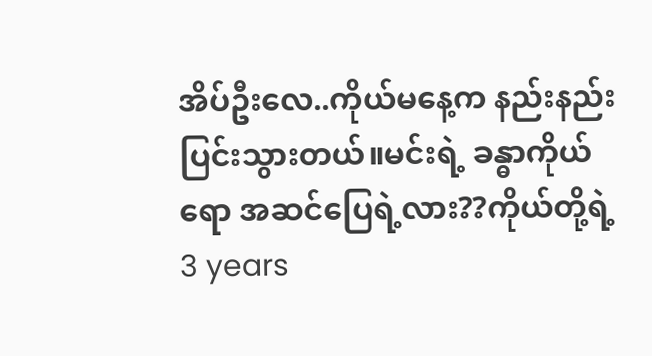အိပ်ဦးလေ..ကိုယ်မနေ့က နည်းနည်းပြင်းသွားတယ်။မင်း‌ရဲ့ ခန္ဓာကိုယ်ရော အဆင်ပြေရဲ့လား??ကိုယ်တို့ရဲ့ 3 years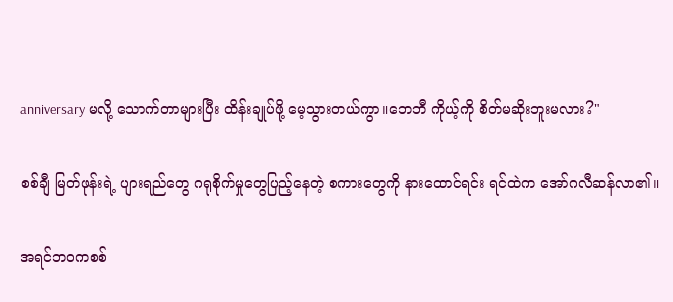anniversary မလို့ သောက်တာများပြီး ထိန်းချုပ်ဖို့ မေ့သွားတယ်ကွာ။ဘေဘီ ကိုယ့်ကို စိတ်မဆိုးဘူးမလား?"

စစ်ချီ မြတ်ဖုန်းရဲ့ ပျားရည်တွေ ဂရုစိုက်မှုတွေပြည့်နေတဲ့ စကားတွေကို နားထောင်ရင်း ရင်ထဲက အော်ဂလီဆန်လာ၏။

အရင်ဘ၀ကစစ်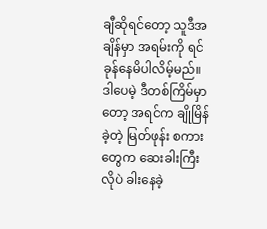ချီဆိုရင်တော့ သူဒီအချိန်မှာ အရမ်းကို ရင်ခုန်နေမိပါလိမ့်မည်။ဒါပေမဲ့ ဒီတစ်ကြိမ်မှာတော့ အရင်က ချိုမြိန်ခဲ့တဲ့ မြတ်ဖုန်း စကားတွေက ဆေးခါးကြီးလိုပဲ ခါးနေခဲ့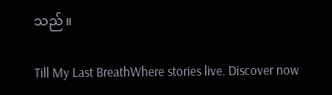သည်။

Till My Last BreathWhere stories live. Discover now